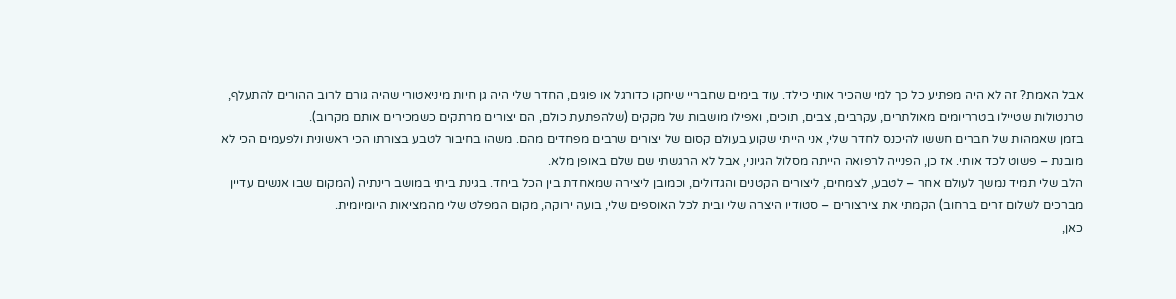אבל האמת? זה לא היה מפתיע כל כך למי שהכיר אותי כילד. עוד בימים שחבריי שיחקו כדורגל או פוגים, החדר שלי היה גן חיות מיניאטורי שהיה גורם לרוב ההורים להתעלף, טרנטולות שטיילו בטרריומים מאולתרים, עקרבים, צבים, תוכים, ואפילו מושבות של מקקים (שלהפתעת כולם, הם יצורים מרתקים כשמכירים אותם מקרוב).
בזמן שאמהות של חברים חששו להיכנס לחדר שלי, אני הייתי שקוע בעולם קסום של יצורים שרבים מפחדים מהם. משהו בחיבור לטבע בצורתו הכי ראשונית ולפעמים הכי לא מובנת – פשוט לכד אותי. אז כן, הפנייה לרפואה הייתה מסלול הגיוני, אבל לא הרגשתי שם שלם באופן מלא.
הלב שלי תמיד נמשך לעולם אחר – לטבע, לצמחים, ליצורים הקטנים והגדולים, וכמובן ליצירה שמאחדת בין הכל ביחד. בגינת ביתי במושב רינתיה (המקום שבו אנשים עדיין מברכים לשלום זרים ברחוב) הקמתי את צירצורים – סטודיו היצרה שלי ובית לכל האוספים שלי, בועה ירוקה, מקום המפלט שלי מהמציאות היומיומית.
כאן,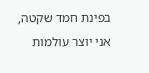בפינת חמד שקטה, אני יוצר עולמות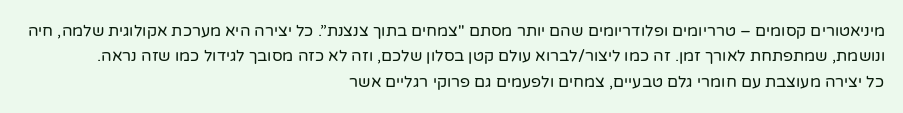מיניאטורים קסומים – טרריומים ופלודריומים שהם יותר מסתם "צמחים בתוך צנצנת”. כל יצירה היא מערכת אקולוגית שלמה, חיה ונושמת, שמתפתחת לאורך זמן. זה כמו ליצור/לברוא עולם קטן בסלון שלכם, וזה לא כזה מסובך לגידול כמו שזה נראה.
כל יצירה מעוצבת עם חומרי גלם טבעיים, צמחים ולפעמים גם פרוקי רגליים אשר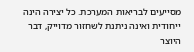מסייעים לבריאות המערכת. כל יצירה הינה ייחודית ואינה ניתנת לשחזור מדוייק, דבר היוצר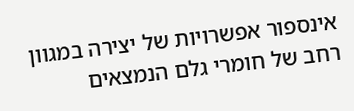אינספור אפשרויות של יצירה במגוון רחב של חומרי גלם הנמצאים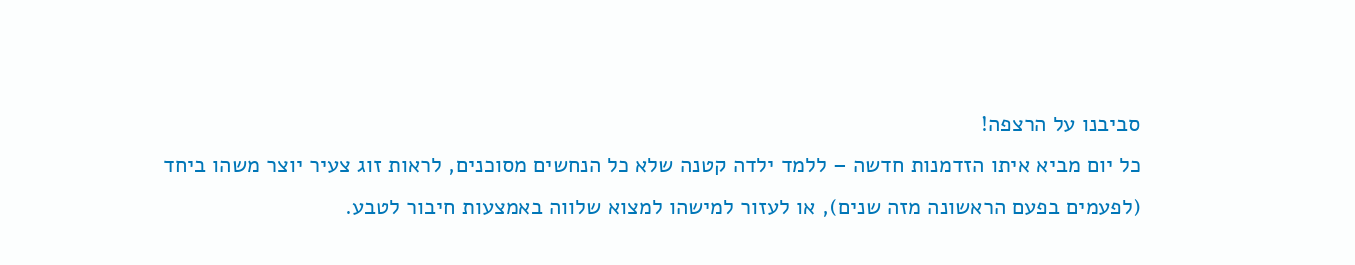סביבנו על הרצפה!
כל יום מביא איתו הזדמנות חדשה – ללמד ילדה קטנה שלא כל הנחשים מסוכנים, לראות זוג צעיר יוצר משהו ביחד (לפעמים בפעם הראשונה מזה שנים), או לעזור למישהו למצוא שלווה באמצעות חיבור לטבע.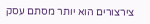צירצורים הוא יותר מסתם עסק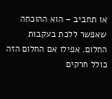או תחביב – הוא ההוכחה שאפשר ללכת בעקבות החלום. אפילו אם החלום הזה כולל חרקים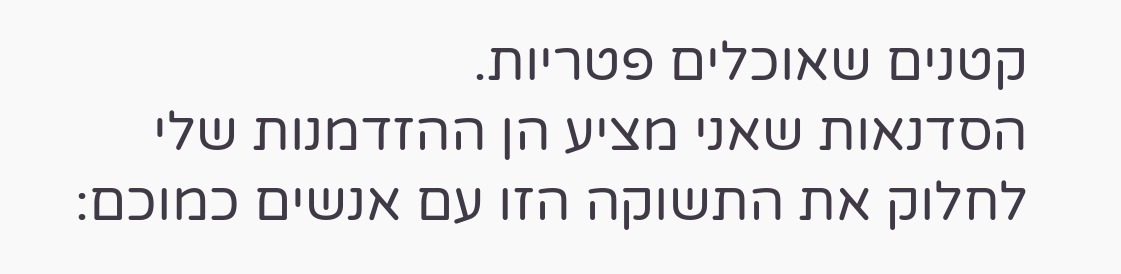קטנים שאוכלים פטריות.
הסדנאות שאני מציע הן ההזדמנות שלי לחלוק את התשוקה הזו עם אנשים כמוכם: